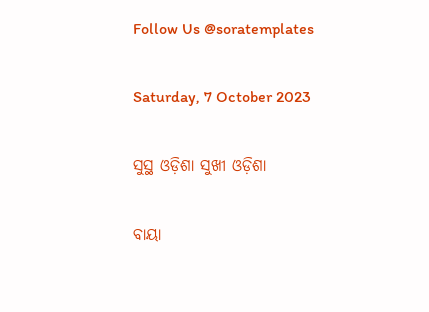Follow Us @soratemplates

Saturday, 7 October 2023

ସୁସ୍ଥ ଓଡ଼ିଶା ସୁଖୀ ଓଡ଼ିଶା

ବାୟା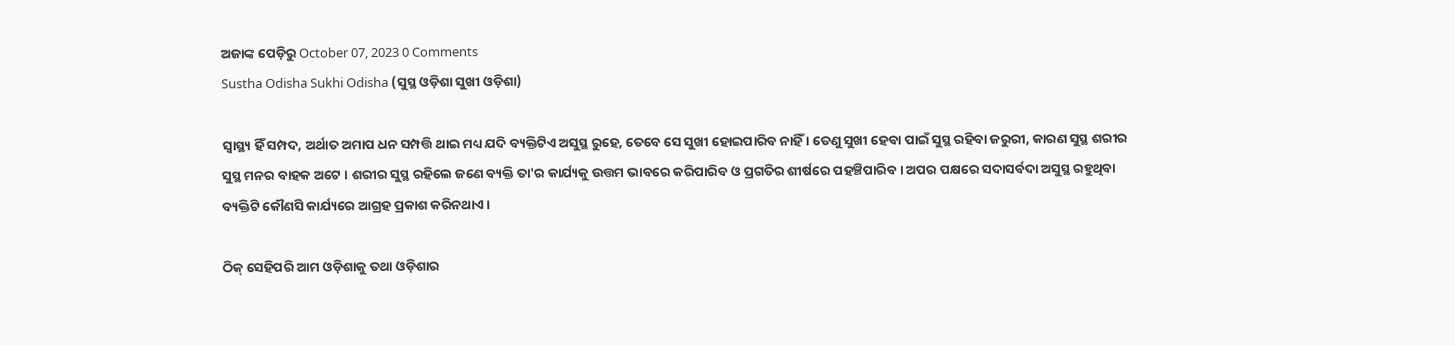ଅଜାଙ୍କ ପେଡ଼ିରୁ October 07, 2023 0 Comments
Sustha Odisha Sukhi Odisha (ସୁସ୍ଥ ଓଡ଼ିଶା ସୁଖୀ ଓଡ଼ିଶା)

ସ୍ୱାସ୍ଥ୍ୟ ହିଁ ସମ୍ପଦ, ଅର୍ଥାତ ଅମାପ ଧନ ସମ୍ପତ୍ତି ଥାଇ ମଧ୍ୟ ଯଦି ବ୍ୟକ୍ତିଟିଏ ଅସୁସ୍ଥ ରୁହେ, ତେବେ ସେ ସୁଖୀ ହୋଇପାରିବ ନାହିଁ । ତେଣୁ ସୁଖୀ ହେବା ପାଇଁ ସୁସ୍ଥ ରହିବା ଜରୁରୀ, କାରଣ ସୁସ୍ଥ ଶରୀର ସୁସ୍ଥ ମନର ବାହକ ଅଟେ । ଶରୀର ସୁସ୍ଥ ରହିଲେ ଜଣେ ବ୍ୟକ୍ତି ତା'ର କାର୍ଯ୍ୟକୁ ଉତ୍ତମ ଭାବରେ କରିପାରିବ ଓ ପ୍ରଗତିର ଶୀର୍ଷରେ ପହଞ୍ଚିପାରିବ । ଅପର ପକ୍ଷରେ ସଦାସର୍ବଦା ଅସୁସ୍ଥ ରହୁଥିବା ବ୍ୟକ୍ତିଟି କୌଣସି କାର୍ଯ୍ୟରେ ଆଗ୍ରହ ପ୍ରକାଶ କରିନଥାଏ ।

ଠିକ୍ ସେହିପରି ଆମ ଓଡ଼ିଶାକୁ ତଥା ଓଡ଼ିଶାର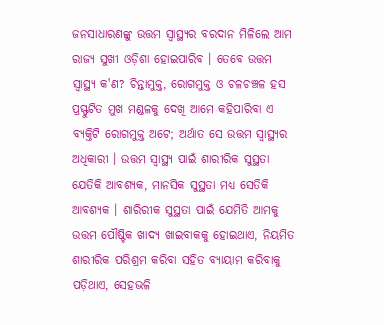ଜନସାଧାରଣଙ୍କୁ ଉତ୍ତମ ସ୍ୱାସ୍ଥ୍ୟର ବରଦାନ ମିଳିଲେ ଆମ ରାଜ୍ୟ ସୁଖୀ ଓଡ଼ିଶା ହୋଇପାରିବ । ତେବେ ଉତ୍ତମ ସ୍ୱାସ୍ଥ୍ୟ କ'ଣ? ଚିନ୍ତାମୁକ୍ତ, ରୋଗମୁକ୍ତ ଓ ଚଳଚଞ୍ଚଳ ହସ ପ୍ରସ୍ଫୁଟିତ ମୁଖ ମଣ୍ଡଳକୁ ଦେଖି ଆମେ କହିପାରିବା ଏ ବ୍ୟକ୍ତିଟି ରୋଗମୁକ୍ତ ଅଟେ; ଅର୍ଥାତ ସେ ଉତ୍ତମ ସ୍ୱାସ୍ଥ୍ୟର ଅଧିକାରୀ । ଉତ୍ତମ ସ୍ୱାସ୍ଥ୍ୟ ପାଇଁ ଶାରୀରିକ ସୁସ୍ଥତା ଯେତିକି ଆବଶ୍ୟକ, ମାନସିକ ସୁସ୍ଥତା ମଧ୍ୟ ସେତିକି ଆବଶ୍ୟକ । ଶାରିରୀକ ସୁସ୍ଥତା ପାଇଁ ଯେମିତି ଆମକୁ ଉତ୍ତମ ପୌଷ୍ଟିକ ଖାଦ୍ୟ ଖାଇବାକକୁ ହୋଇଥାଏ, ନିୟମିତ ଶାରୀରିକ ପରିଶ୍ରମ କରିବା ସହିତ ବ୍ୟାୟାମ କରିବାକୁ ପଡ଼ିଥାଏ, ସେହଭଳି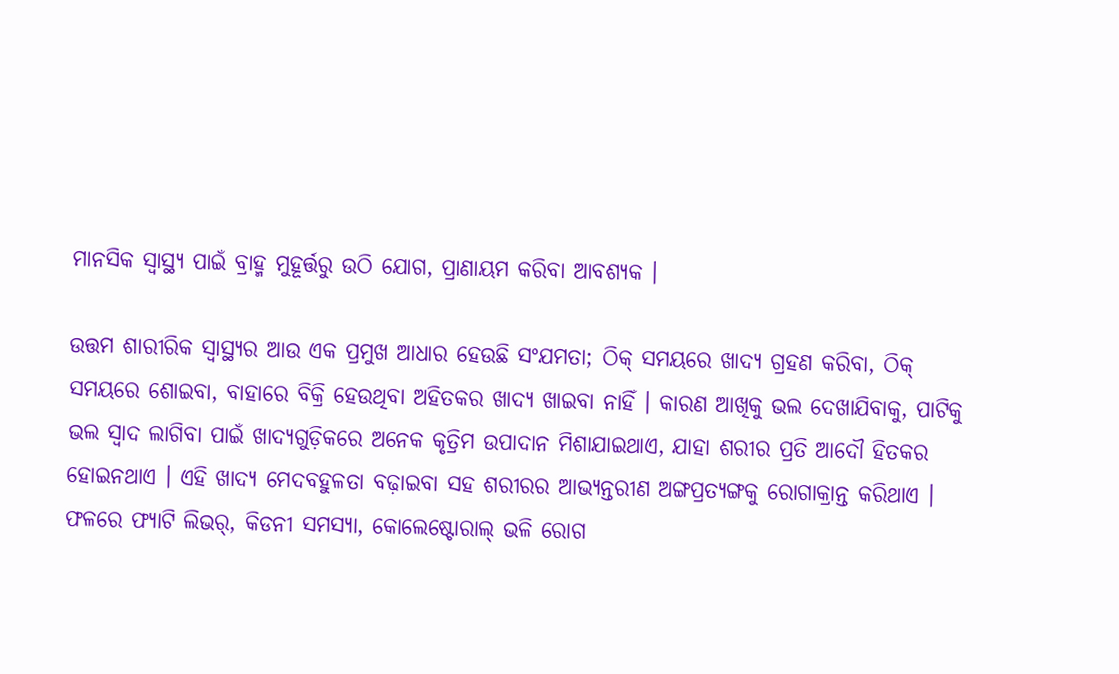ମାନସିକ ସ୍ୱାସ୍ଥ୍ୟ ପାଇଁ ବ୍ରାହ୍ମ ମୁହୂର୍ତ୍ତରୁ ଉଠି ଯୋଗ, ପ୍ରାଣାୟମ କରିବା ଆବଶ୍ୟକ ।

ଉତ୍ତମ ଶାରୀରିକ ସ୍ୱାସ୍ଥ୍ୟର ଆଉ ଏକ ପ୍ରମୁଖ ଆଧାର ହେଉଛି ସଂଯମତା; ଠିକ୍ ସମୟରେ ଖାଦ୍ୟ ଗ୍ରହଣ କରିବା, ଠିକ୍ ସମୟରେ ଶୋଇବା, ବାହାରେ ବିକ୍ରି ହେଉଥିବା ଅହିତକର ଖାଦ୍ୟ ଖାଇବା ନାହିଁ । କାରଣ ଆଖିକୁ ଭଲ ଦେଖାଯିବାକୁ, ପାଟିକୁ ଭଲ ସ୍ୱାଦ ଲାଗିବା ପାଇଁ ଖାଦ୍ୟଗୁଡ଼ିକରେ ଅନେକ କୃତ୍ରିମ ଉପାଦାନ ମିଶାଯାଇଥାଏ, ଯାହା ଶରୀର ପ୍ରତି ଆଦୌ ହିତକର ହୋଇନଥାଏ । ଏହି ଖାଦ୍ୟ ମେଦବହୁଳତା ବଢ଼ାଇବା ସହ ଶରୀରର ଆଭ୍ୟନ୍ତରୀଣ ଅଙ୍ଗପ୍ରତ୍ୟଙ୍ଗକୁ ରୋଗାକ୍ରାନ୍ତ କରିଥାଏ । ଫଳରେ ଫ୍ୟାଟି ଲିଭର୍, କିଡନୀ ସମସ୍ୟା, କୋଲେଷ୍ଟୋରାଲ୍ ଭଳି ରୋଗ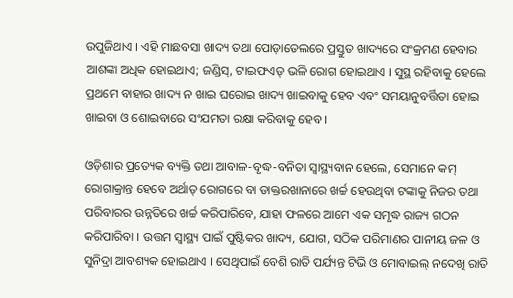ଉପୁଜିଥାଏ । ଏହି ମାଛବସା ଖାଦ୍ୟ ତଥା ପୋଡ଼ାତେଲରେ ପ୍ରସ୍ତୁତ ଖାଦ୍ୟରେ ସଂକ୍ରମଣ ହେବାର ଆଶଙ୍କା ଅଧିକ ହୋଇଥାଏ; ଜଣ୍ଡିସ୍, ଟାଇଫଏଡ୍ ଭଳି ରୋଗ ହୋଇଥାଏ । ସୁସ୍ଥ ରହିବାକୁ ହେଲେ ପ୍ରଥମେ ବାହାର ଖାଦ୍ୟ ନ ଖାଇ ଘରୋଇ ଖାଦ୍ୟ ଖାଇବାକୁ ହେବ ଏବଂ ସମୟାନୁବର୍ତ୍ତିତା ହୋଇ ଖାଇବା ଓ ଶୋଇବାରେ ସଂଯମତା ରକ୍ଷା କରିବାକୁ ହେବ ।

ଓଡ଼ିଶାର ପ୍ରତ୍ୟେକ ବ୍ୟକ୍ତି ତଥା ଆବାଳ-ବୃଦ୍ଧ-ବନିତା ସ୍ୱାସ୍ଥ୍ୟବାନ ହେଲେ, ସେମାନେ କମ୍ ରୋଗାକ୍ରାନ୍ତ ହେବେ ଅର୍ଥାତ୍ ରୋଗରେ ବା ଡାକ୍ତରଖାନାରେ ଖର୍ଚ୍ଚ ହେଉଥିବା ଟଙ୍କାକୁ ନିଜର ତଥା ପରିବାରର ଉନ୍ନତିରେ ଖର୍ଚ୍ଚ କରିପାରିବେ, ଯାହା ଫଳରେ ଆମେ ଏକ ସମୃଦ୍ଧ ରାଜ୍ୟ ଗଠନ କରିପାରିବା । ଉତ୍ତମ ସ୍ୱାସ୍ଥ୍ୟ ପାଇଁ ପୁଷ୍ଟିକର ଖାଦ୍ୟ, ଯୋଗ, ସଠିକ ପରିମାଣର ପାନୀୟ ଜଳ ଓ ସୁନିଦ୍ରା ଆବଶ୍ୟକ ହୋଇଥାଏ । ସେଥିପାଇଁ ବେଶି ରାତି ପର୍ଯ୍ୟନ୍ତ ଟିଭି ଓ ମୋବାଇଲ୍ ନଦେଖି ରାତି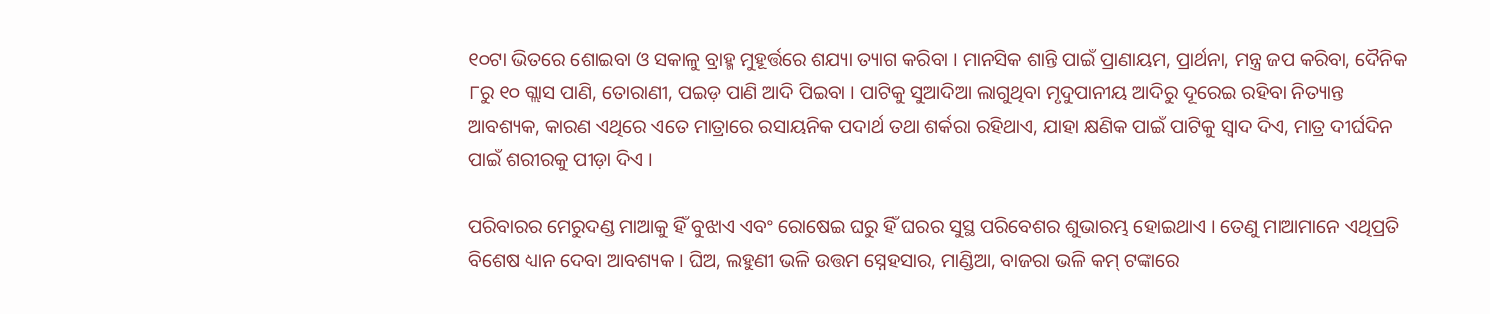୧୦ଟା ଭିତରେ ଶୋଇବା ଓ ସକାଳୁ ବ୍ରାହ୍ମ ମୁହୂର୍ତ୍ତରେ ଶଯ୍ୟା ତ୍ୟାଗ କରିବା । ମାନସିକ ଶାନ୍ତି ପାଇଁ ପ୍ରାଣାୟମ, ପ୍ରାର୍ଥନା, ମନ୍ତ୍ର ଜପ କରିବା, ଦୈନିକ ୮ରୁ ୧୦ ଗ୍ଲାସ ପାଣି, ତୋରାଣୀ, ପଇଡ଼ ପାଣି ଆଦି ପିଇବା । ପାଟିକୁ ସୁଆଦିଆ ଲାଗୁଥିବା ମୃଦୁପାନୀୟ ଆଦିରୁ ଦୂରେଇ ରହିବା ନିତ୍ୟାନ୍ତ ଆବଶ୍ୟକ, କାରଣ ଏଥିରେ ଏତେ ମାତ୍ରାରେ ରସାୟନିକ ପଦାର୍ଥ ତଥା ଶର୍କରା ରହିଥାଏ, ଯାହା କ୍ଷଣିକ ପାଇଁ ପାଟିକୁ ସ୍ୱାଦ ଦିଏ, ମାତ୍ର ଦୀର୍ଘଦିନ ପାଇଁ ଶରୀରକୁ ପୀଡ଼ା ଦିଏ ।

ପରିବାରର ମେରୁଦଣ୍ଡ ମାଆକୁ ହିଁ ବୁଝାଏ ଏବଂ ରୋଷେଇ ଘରୁ ହିଁ ଘରର ସୁସ୍ଥ ପରିବେଶର ଶୁଭାରମ୍ଭ ହୋଇଥାଏ । ତେଣୁ ମାଆମାନେ ଏଥିପ୍ରତି ବିଶେଷ ଧ୍ୟାନ ଦେବା ଆବଶ୍ୟକ । ଘିଅ, ଲହୁଣୀ ଭଳି ଉତ୍ତମ ସ୍ନେହସାର, ମାଣ୍ଡିଆ, ବାଜରା ଭଳି କମ୍ ଟଙ୍କାରେ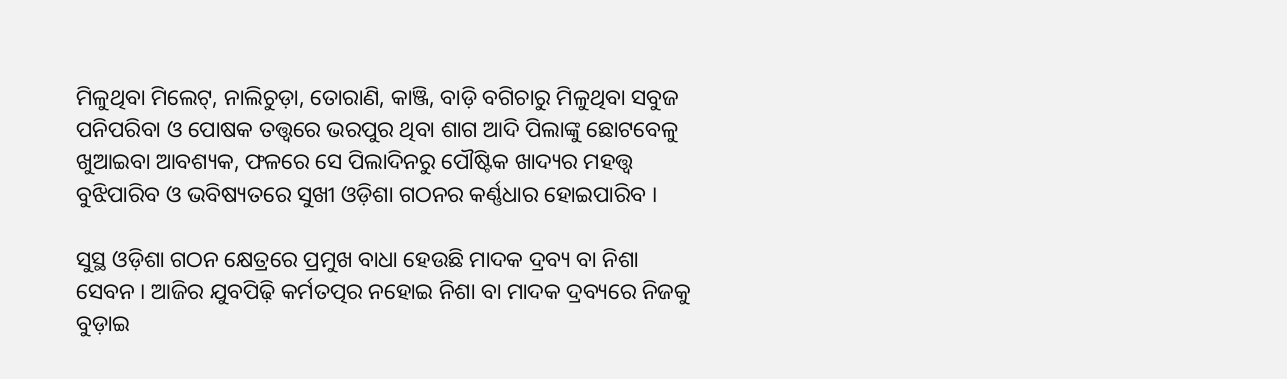ମିଳୁଥିବା ମିଲେଟ୍, ନାଲିଚୁଡ଼ା, ତୋରାଣି, କାଞ୍ଜି, ବାଡ଼ି ବଗିଚାରୁ ମିଳୁଥିବା ସବୁଜ ପନିପରିବା ଓ ପୋଷକ ତତ୍ତ୍ୱରେ ଭରପୁର ଥିବା ଶାଗ ଆଦି ପିଲାଙ୍କୁ ଛୋଟବେଳୁ ଖୁଆଇବା ଆବଶ୍ୟକ, ଫଳରେ ସେ ପିଲାଦିନରୁ ପୌଷ୍ଟିକ ଖାଦ୍ୟର ମହତ୍ତ୍ୱ ବୁଝିପାରିବ ଓ ଭବିଷ୍ୟତରେ ସୁଖୀ ଓଡ଼ିଶା ଗଠନର କର୍ଣ୍ଣଧାର ହୋଇପାରିବ ।

ସୁସ୍ଥ ଓଡ଼ିଶା ଗଠନ କ୍ଷେତ୍ରରେ ପ୍ରମୁଖ ବାଧା ହେଉଛି ମାଦକ ଦ୍ରବ୍ୟ ବା ନିଶା ସେବନ । ଆଜିର ଯୁବପିଢ଼ି କର୍ମତତ୍ପର ନହୋଇ ନିଶା ବା ମାଦକ ଦ୍ରବ୍ୟରେ ନିଜକୁ ବୁଡ଼ାଇ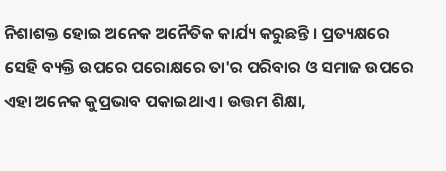ନିଶାଶକ୍ତ ହୋଇ ଅନେକ ଅନୈତିକ କାର୍ଯ୍ୟ କରୁଛନ୍ତି । ପ୍ରତ୍ୟକ୍ଷରେ ସେହି ବ୍ୟକ୍ତି ଉପରେ ପରୋକ୍ଷରେ ତା'ର ପରିବାର ଓ ସମାଜ ଉପରେ ଏହା ଅନେକ କୁପ୍ରଭାବ ପକାଇଥାଏ । ଉତ୍ତମ ଶିକ୍ଷା,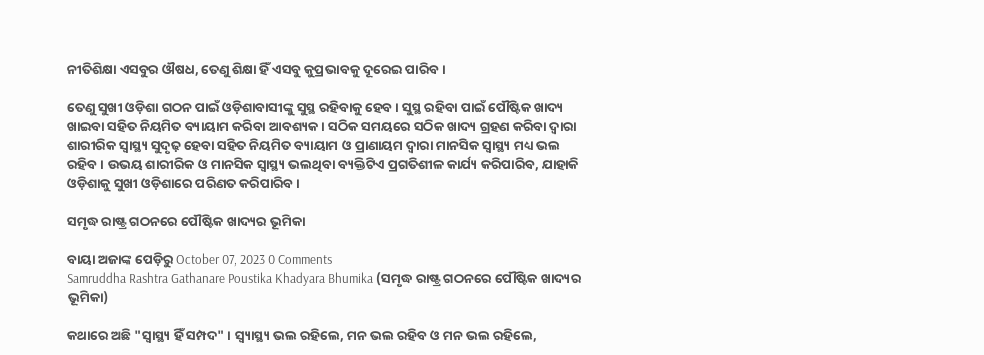ନୀତିଶିକ୍ଷା ଏସବୁର ଔଷଧ, ତେଣୁ ଶିକ୍ଷା ହିଁ ଏସବୁ କୁପ୍ରଭାବକୁ ଦୂରେଇ ପାରିବ ।

ତେଣୁ ସୁଖୀ ଓଡ଼ିଶା ଗଠନ ପାଇଁ ଓଡ଼ିଶାବାସୀଙ୍କୁ ସୁସ୍ଥ ରହିବାକୁ ହେବ । ସୁସ୍ଥ ରହିବା ପାଇଁ ପୌଷ୍ଟିକ ଖାଦ୍ୟ ଖାଇବା ସହିତ ନିୟମିତ ବ୍ୟାୟାମ କରିବା ଆବଶ୍ୟକ । ସଠିକ ସମୟରେ ସଠିକ ଖାଦ୍ୟ ଗ୍ରହଣ କରିବା ଦ୍ୱାରା ଶାରୀରିକ ସ୍ୱାସ୍ଥ୍ୟ ସୁଦୃଢ଼ ହେବା ସହିତ ନିୟମିତ ବ୍ୟାୟାମ ଓ ପ୍ରାଣାୟମ ଦ୍ୱାରା ମାନସିକ ସ୍ୱାସ୍ଥ୍ୟ ମଧ୍ୟ ଭଲ ରହିବ । ଉଭୟ ଶାରୀରିକ ଓ ମାନସିକ ସ୍ୱାସ୍ଥ୍ୟ ଭଲଥିବା ବ୍ୟକ୍ତିଟିଏ ପ୍ରଗତିଶୀଳ କାର୍ଯ୍ୟ କରିପାରିବ, ଯାହାକି ଓଡ଼ିଶାକୁ ସୁଖୀ ଓଡ଼ିଶାରେ ପରିଣତ କରିପାରିବ ।

ସମୃଦ୍ଧ ରାଷ୍ଟ୍ର ଗଠନରେ ପୌଷ୍ଟିକ ଖାଦ୍ୟର ଭୂମିକା

ବାୟା ଅଜାଙ୍କ ପେଡ଼ିରୁ October 07, 2023 0 Comments
Samruddha Rashtra Gathanare Poustika Khadyara Bhumika (ସମୃଦ୍ଧ ରାଷ୍ଟ୍ର ଗଠନରେ ପୌଷ୍ଟିକ ଖାଦ୍ୟର ଭୂମିକା)

କଥାରେ ଅଛି "ସ୍ୱାସ୍ଥ୍ୟ ହିଁ ସମ୍ପଦ" । ସ୍ୱ୍ୟାସ୍ଥ୍ୟ ଭଲ ରହିଲେ, ମନ ଭଲ ରହିବ ଓ ମନ ଭଲ ରହିଲେ,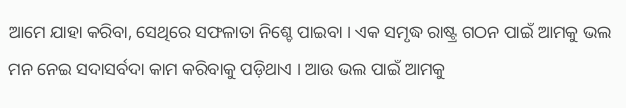ଆମେ ଯାହା କରିବା, ସେଥିରେ ସଫଳାତା ନିଶ୍ଚେ ପାଇବା । ଏକ ସମୃଦ୍ଧ ରାଷ୍ଟ୍ର ଗଠନ ପାଇଁ ଆମକୁ ଭଲ ମନ ନେଇ ସଦାସର୍ବଦା କାମ କରିବାକୁ ପଡ଼ିଥାଏ । ଆଉ ଭଲ ପାଇଁ ଆମକୁ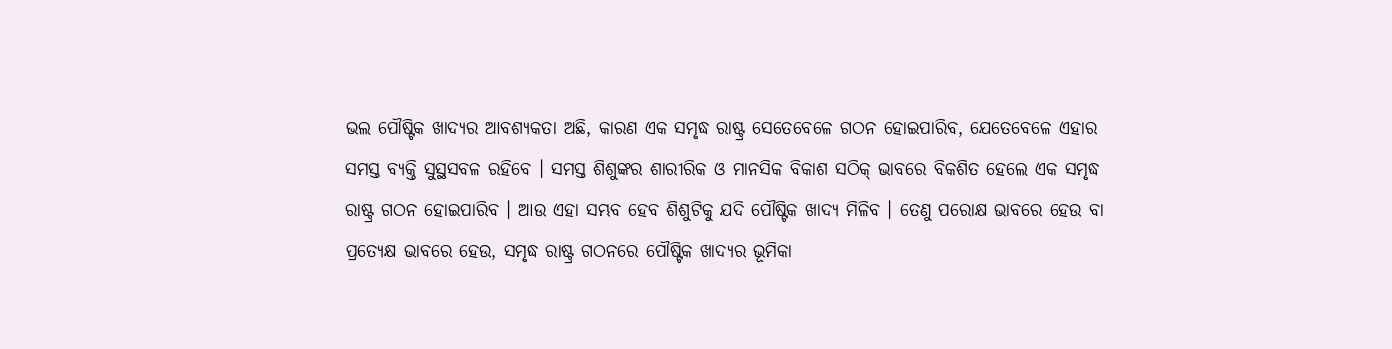ଭଲ ପୌଷ୍ଟିକ ଖାଦ୍ୟର ଆବଶ୍ୟକତା ଅଛି, କାରଣ ଏକ ସମୃଦ୍ଧ ରାଷ୍ଟ୍ର ସେତେବେଳେ ଗଠନ ହୋଇପାରିବ, ଯେତେବେଳେ ଏହାର ସମସ୍ତ ବ୍ୟକ୍ତି ସୁସ୍ଥସବଳ ରହିବେ । ସମସ୍ତ ଶିଶୁଙ୍କର ଶାରୀରିକ ଓ ମାନସିକ ବିକାଶ ସଠିକ୍ ଭାବରେ ବିକଶିତ ହେଲେ ଏକ ସମୃଦ୍ଧ ରାଷ୍ଟ୍ର ଗଠନ ହୋଇପାରିବ । ଆଉ ଏହା ସମ୍ଭବ ହେବ ଶିଶୁଟିକୁ ଯଦି ପୌଷ୍ଟିକ ଖାଦ୍ୟ ମିଳିବ । ତେଣୁ ପରୋକ୍ଷ ଭାବରେ ହେଉ ବା ପ୍ରତ୍ୟେକ୍ଷ ଭାବରେ ହେଉ, ସମୃଦ୍ଧ ରାଷ୍ଟ୍ର ଗଠନରେ ପୌଷ୍ଟିକ ଖାଦ୍ୟର ଭୂମିକା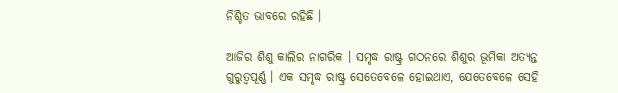ନିଶ୍ଚିତ ଭାବରେ ରହିଛି ।

ଆଜିର ଶିଶୁ କାଲିର ନାଗରିକ । ସମୃଦ୍ଧ ରାଷ୍ଟ୍ର ଗଠନରେ ଶିଶୁର ଭୂମିକା ଅତ୍ୟନ୍ତ ଗୁରୁତ୍ୱପୂର୍ଣ୍ଣ । ଏକ ସମୃଦ୍ଧ ରାଷ୍ଟ୍ର ସେତେବେଳେ ହୋଇଥାଏ, ଯେତେବେଳେ ସେହି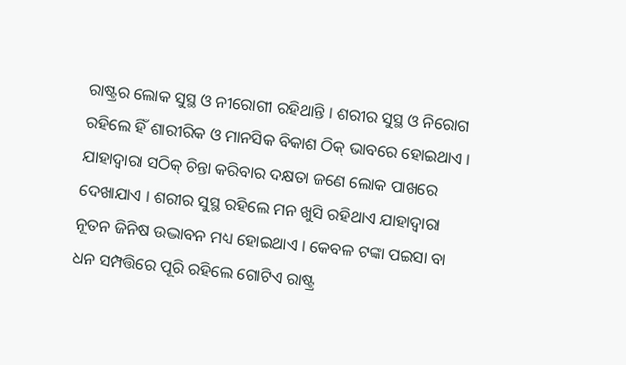ରାଷ୍ଟ୍ରର ଲୋକ ସୁସ୍ଥ ଓ ନୀରୋଗୀ ରହିଥାନ୍ତି । ଶରୀର ସୁସ୍ଥ ଓ ନିରୋଗ ରହିଲେ ହିଁ ଶାରୀରିକ ଓ ମାନସିକ ବିକାଶ ଠିକ୍ ଭାବରେ ହୋଇଥାଏ । ଯାହାଦ୍ୱାରା ସଠିକ୍ ଚିନ୍ତା କରିବାର ଦକ୍ଷତା ଜଣେ ଲୋକ ପାଖରେ ଦେଖାଯାଏ । ଶରୀର ସୁସ୍ଥ ରହିଲେ ମନ ଖୁସି ରହିଥାଏ ଯାହାଦ୍ୱାରା ନୂତନ ଜିନିଷ ଉଦ୍ଭାବନ ମଧ୍ୟ ହୋଇଥାଏ । କେବଳ ଟଙ୍କା ପଇସା ବା ଧନ ସମ୍ପତ୍ତିରେ ପୂରି ରହିଲେ ଗୋଟିଏ ରାଷ୍ଟ୍ର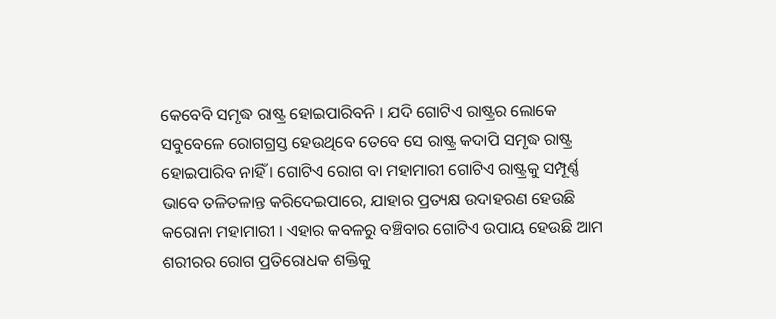କେବେବି ସମୃଦ୍ଧ ରାଷ୍ଟ୍ର ହୋଇପାରିବନି । ଯଦି ଗୋଟିଏ ରାଷ୍ଟ୍ରର ଲୋକେ ସବୁବେଳେ ରୋଗଗ୍ରସ୍ତ ହେଉଥିବେ ତେବେ ସେ ରାଷ୍ଟ୍ର କଦାପି ସମୃଦ୍ଧ ରାଷ୍ଟ୍ର ହୋଇପାରିବ ନାହିଁ । ଗୋଟିଏ ରୋଗ ବା ମହାମାରୀ ଗୋଟିଏ ରାଷ୍ଟ୍ରକୁ ସମ୍ପୂର୍ଣ୍ଣ ଭାବେ ତଳିତଳାନ୍ତ କରିଦେଇପାରେ, ଯାହାର ପ୍ରତ୍ୟକ୍ଷ ଉଦାହରଣ ହେଉଛି କରୋନା ମହାମାରୀ । ଏହାର କବଳରୁ ବଞ୍ଚିବାର ଗୋଟିଏ ଉପାୟ ହେଉଛି ଆମ ଶରୀରର ରୋଗ ପ୍ରତିରୋଧକ ଶକ୍ତିକୁ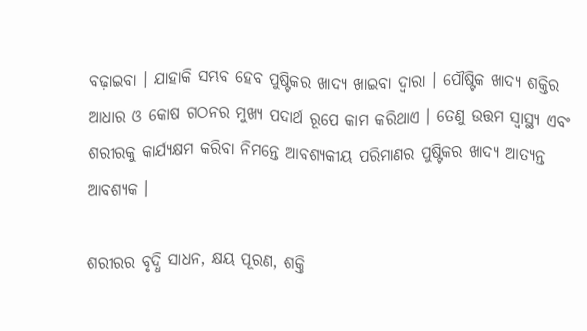ବଢ଼ାଇବା । ଯାହାକି ସମ୍ଭବ ହେବ ପୁଷ୍ଟିକର ଖାଦ୍ୟ ଖାଇବା ଦ୍ୱାରା । ପୌଷ୍ଟିକ ଖାଦ୍ୟ ଶକ୍ତିର ଆଧାର ଓ କୋଷ ଗଠନର ମୁଖ୍ୟ ପଦାର୍ଥ ରୂପେ କାମ କରିଥାଏ । ତେଣୁ ଉତ୍ତମ ସ୍ୱାସ୍ଥ୍ୟ ଏବଂ ଶରୀରକୁ କାର୍ଯ୍ୟକ୍ଷମ କରିବା ନିମନ୍ତେ ଆବଶ୍ୟକୀୟ ପରିମାଣର ପୁଷ୍ଟିକର ଖାଦ୍ୟ ଆତ୍ୟନ୍ତ ଆବଶ୍ୟକ ।

ଶରୀରର ବୃଦ୍ଧି ସାଧନ, କ୍ଷୟ ପୂରଣ, ଶକ୍ତି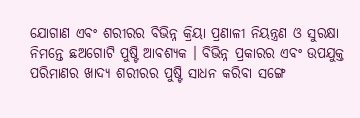ଯୋଗାଣ ଏବଂ ଶରୀରର ବିଭିନ୍ନ କ୍ରିୟା ପ୍ରଣାଳୀ ନିୟନ୍ତ୍ରଣ ଓ ସୁରକ୍ଷା ନିମନ୍ତେ ଛଅଗୋଟି ପୁଷ୍ଟି ଆବଶ୍ୟକ । ବିଭିନ୍ନ ପ୍ରକାରର ଏବଂ ଉପଯୁକ୍ତ ପରିମାଣର ଖାଦ୍ୟ ଶରୀରର ପୁଷ୍ଟି ସାଧନ କରିବା ସଙ୍ଗେ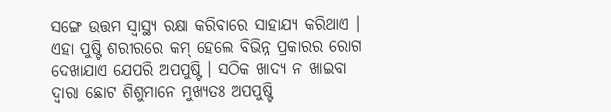ସଙ୍ଗେ ଉତ୍ତମ ସ୍ୱାସ୍ଥ୍ୟ ରକ୍ଷା କରିବାରେ ସାହାଯ୍ୟ କରିଥାଏ । ଏହା ପୁଷ୍ଟି ଶରୀରରେ କମ୍ ହେଲେ ବିଭିନ୍ନ ପ୍ରକାରର ରୋଗ ଦେଖାଯାଏ ଯେପରି ଅପପୁଷ୍ଟି । ସଠିକ ଖାଦ୍ୟ ନ ଖାଇବା ଦ୍ୱାରା ଛୋଟ ଶିଶୁମାନେ ମୁଖ୍ୟତଃ ଅପପୁଷ୍ଟି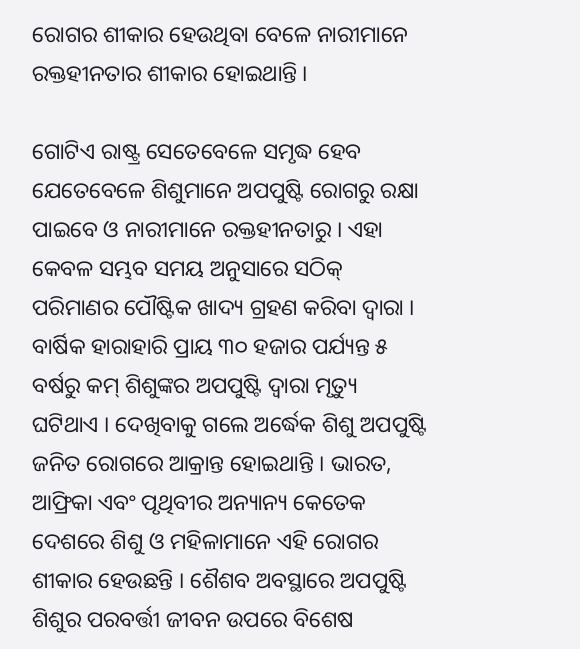ରୋଗର ଶୀକାର ହେଉଥିବା ବେଳେ ନାରୀମାନେ ରକ୍ତହୀନତାର ଶୀକାର ହୋଇଥାନ୍ତି ।

ଗୋଟିଏ ରାଷ୍ଟ୍ର ସେତେବେଳେ ସମୃଦ୍ଧ ହେବ ଯେତେବେଳେ ଶିଶୁମାନେ ଅପପୁଷ୍ଟି ରୋଗରୁ ରକ୍ଷା ପାଇବେ ଓ ନାରୀମାନେ ରକ୍ତହୀନତାରୁ । ଏହା କେବଳ ସମ୍ଭବ ସମୟ ଅନୁସାରେ ସଠିକ୍ ପରିମାଣର ପୌଷ୍ଟିକ ଖାଦ୍ୟ ଗ୍ରହଣ କରିବା ଦ୍ୱାରା । ବାର୍ଷିକ ହାରାହାରି ପ୍ରାୟ ୩୦ ହଜାର ପର୍ଯ୍ୟନ୍ତ ୫ ବର୍ଷରୁ କମ୍ ଶିଶୁଙ୍କର ଅପପୁଷ୍ଟି ଦ୍ୱାରା ମୃତ୍ୟୁ ଘଟିଥାଏ । ଦେଖିବାକୁ ଗଲେ ଅର୍ଦ୍ଧେକ ଶିଶୁ ଅପପୁଷ୍ଟି ଜନିତ ରୋଗରେ ଆକ୍ରାନ୍ତ ହୋଇଥାନ୍ତି । ଭାରତ, ଆଫ୍ରିକା ଏବଂ ପୃଥିବୀର ଅନ୍ୟାନ୍ୟ କେତେକ ଦେଶରେ ଶିଶୁ ଓ ମହିଳାମାନେ ଏହି ରୋଗର ଶୀକାର ହେଉଛନ୍ତି । ଶୈଶବ ଅବସ୍ଥାରେ ଅପପୁଷ୍ଟି ଶିଶୁର ପରବର୍ତ୍ତୀ ଜୀବନ ଉପରେ ବିଶେଷ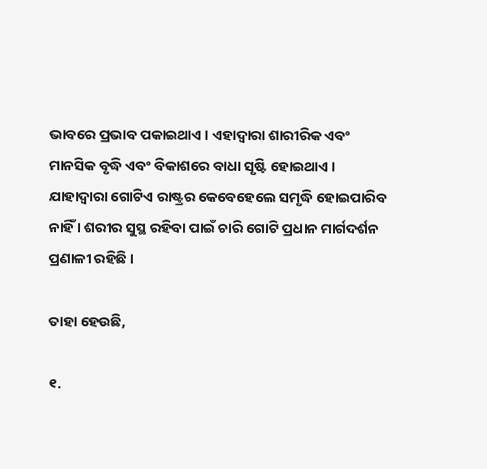ଭାବରେ ପ୍ରଭାବ ପକାଇଥାଏ । ଏହାଦ୍ୱାରା ଶାରୀରିକ ଏବଂ ମାନସିକ ବୃଦ୍ଧି ଏବଂ ବିକାଶରେ ବାଧା ସୃଷ୍ଟି ହୋଇଥାଏ । ଯାହାଦ୍ୱାରା ଗୋଟିଏ ରାଷ୍ଟ୍ରର କେବେହେଲେ ସମୃଦ୍ଧି ହୋଇପାରିବ ନାହିଁ । ଶରୀର ସୁସ୍ଥ ରହିବା ପାଇଁ ଚାରି ଗୋଟି ପ୍ରଧାନ ମାର୍ଗଦର୍ଶନ ପ୍ରଣାଳୀ ରହିଛି ।

ତାହା ହେଉଛି,

୧.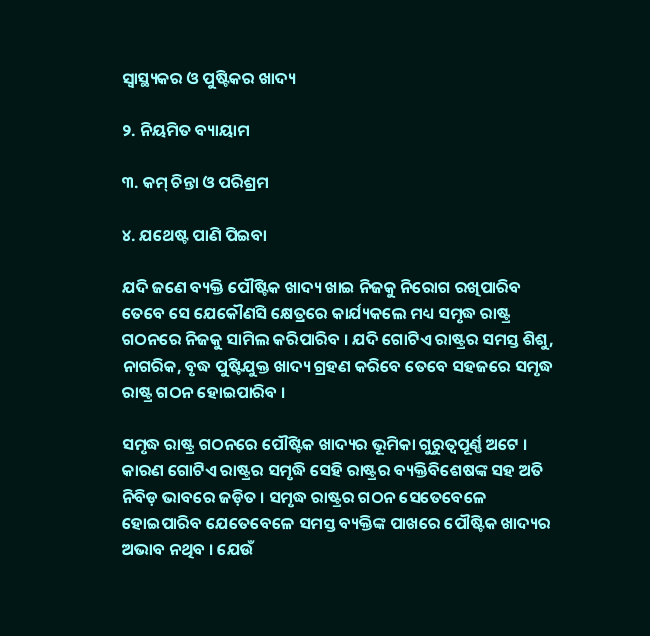ସ୍ୱାସ୍ଥ୍ୟକର ଓ ପୁଷ୍ଟିକର ଖାଦ୍ୟ

୨. ନିୟମିତ ବ୍ୟାୟାମ

୩. କମ୍ ଚିନ୍ତା ଓ ପରିଶ୍ରମ

୪. ଯଥେଷ୍ଟ ପାଣି ପିଇବା

ଯଦି ଜଣେ ବ୍ୟକ୍ତି ପୌଷ୍ଟିକ ଖାଦ୍ୟ ଖାଇ ନିଜକୁ ନିରୋଗ ରଖିପାରିବ ତେବେ ସେ ଯେକୌଣସି କ୍ଷେତ୍ରରେ କାର୍ଯ୍ୟକଲେ ମଧ୍ୟ ସମୃଦ୍ଧ ରାଷ୍ଟ୍ର ଗଠନରେ ନିଜକୁ ସାମିଲ କରିପାରିବ । ଯଦି ଗୋଟିଏ ରାଷ୍ଟ୍ରର ସମସ୍ତ ଶିଶୁ, ନାଗରିକ, ବୃଦ୍ଧ ପୁଷ୍ଟିଯୁକ୍ତ ଖାଦ୍ୟ ଗ୍ରହଣ କରିବେ ତେବେ ସହଜରେ ସମୃଦ୍ଧ ରାଷ୍ଟ୍ର ଗଠନ ହୋଇପାରିବ ।

ସମୃଦ୍ଧ ରାଷ୍ଟ୍ର ଗଠନରେ ପୌଷ୍ଟିକ ଖାଦ୍ୟର ଭୂମିକା ଗୁରୁତ୍ୱପୂର୍ଣ୍ଣ ଅଟେ । କାରଣ ଗୋଟିଏ ରାଷ୍ଟ୍ରର ସମୃଦ୍ଧି ସେହି ରାଷ୍ଟ୍ରର ବ୍ୟକ୍ତିବିଶେଷଙ୍କ ସହ ଅତି ନିବିଡ଼ ଭାବରେ ଜଡ଼ିତ । ସମୃଦ୍ଧ ରାଷ୍ଟ୍ରର ଗଠନ ସେତେବେଳେ ହୋଇପାରିବ ଯେତେବେଳେ ସମସ୍ତ ବ୍ୟକ୍ତିଙ୍କ ପାଖରେ ପୌଷ୍ଟିକ ଖାଦ୍ୟର ଅଭାବ ନଥିବ । ଯେଉଁ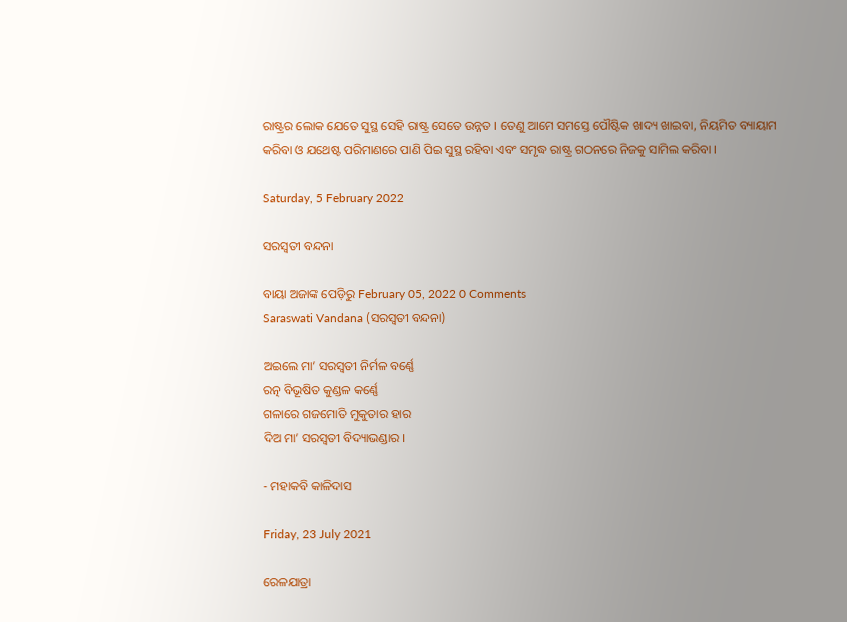ରାଷ୍ଟ୍ରର ଲୋକ ଯେତେ ସୁସ୍ଥ ସେହି ରାଷ୍ଟ୍ର ସେତେ ଉନ୍ନତ । ତେଣୁ ଆମେ ସମସ୍ତେ ପୌଷ୍ଟିକ ଖାଦ୍ୟ ଖାଇବା, ନିୟମିତ ବ୍ୟାୟାମ କରିବା ଓ ଯଥେଷ୍ଟ ପରିମାଣରେ ପାଣି ପିଇ ସୁସ୍ଥ ରହିବା ଏବଂ ସମୃଦ୍ଧ ରାଷ୍ଟ୍ର ଗଠନରେ ନିଜକୁ ସାମିଲ କରିବା ।

Saturday, 5 February 2022

ସରସ୍ୱତୀ ବନ୍ଦନା

ବାୟା ଅଜାଙ୍କ ପେଡ଼ିରୁ February 05, 2022 0 Comments
Saraswati Vandana (ସରସ୍ୱତୀ ବନ୍ଦନା)

ଅଇଲେ ମା’ ସରସ୍ୱତୀ ନିର୍ମଳ ବର୍ଣ୍ଣେ
ରତ୍ନ ବିଭୂଷିତ କୁଣ୍ଡଳ କର୍ଣ୍ଣେ
ଗଳାରେ ଗଜମୋତି ମୁକୁତାର ହାର
ଦିଅ ମା’ ସରସ୍ୱତୀ ବିଦ୍ୟାଭଣ୍ଡାର ।

- ମହାକବି କାଳିଦାସ

Friday, 23 July 2021

ରେଳଯାତ୍ରା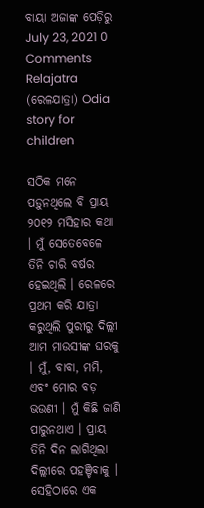ବାୟା ଅଜାଙ୍କ ପେଡ଼ିରୁ July 23, 2021 0 Comments
Relajatra (ରେଳଯାତ୍ରା) Odia story for children

ସଠିକ ମନେ ପଡ଼ୁନଥିଲେ ବି ପ୍ରାୟ ୨୦୧୨ ମସିହାର କଥା । ମୁଁ ସେତେବେଳେ ତିନି ଚାରି ବର୍ଷର ହେଇଥିଲି । ରେଳରେ ପ୍ରଥମ କରି ଯାତ୍ରା କରୁଥିଲି ପୁରୀରୁ ଦିଲ୍ଲୀ ଆମ ମାଉସୀଙ୍କ ଘରକୁ । ମୁଁ, ବାବା, ମମି, ଏବଂ ମୋର ବଡ଼ ଭଉଣୀ । ମୁଁ କିଛି ଜାଣି ପାରୁନଥାଏ । ପ୍ରାୟ ତିନି ଦିନ ଲାଗିଥିଲା ଦିଲ୍ଲୀରେ ପହଞ୍ଚିବାକୁ । ସେହିଠାରେ ଏକ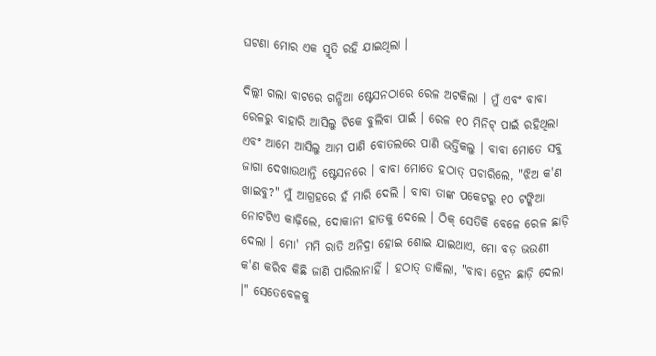ଘଟଣା ମୋର ଏକ ସ୍ମୃତି ରହି ଯାଇଥିଲା ।

ଦିଲ୍ଲୀ ଗଲା ବାଟରେ ଗନ୍ଧିଆ ଷ୍ଟେସନଠାରେ ରେଳ ଅଟକିଲା । ମୁଁ ଏବଂ ବାବା ରେଳରୁ ବାହାରି ଆସିଲୁ ଟିକେ ବୁଲିବା ପାଇଁ । ରେଳ ୧୦ ମିନିଟ୍ ପାଇଁ ରହିଥିଲା ଏବଂ ଆମେ ଆସିଲୁ ଆମ ପାଣି ବୋତଲରେ ପାଣି ଭର୍ତ୍ତିକଲୁ । ବାବା ମୋତେ ସବୁ ଜାଗା ଦେଖାଉଥାନ୍ତି ଷ୍ଟେସନରେ । ବାବା ମୋତେ ହଠାତ୍ ପଚାରିଲେ, "ଝିଅ କ'ଣ ଖାଇବୁ?" ମୁଁ ଆଗ୍ରହରେ ହଁ ମାରି ଦେଲି । ବାବା ତାଙ୍କ ପକେଟରୁ ୧୦ ଟଙ୍କିଆ ନୋଟଟିଏ କାଢ଼ିଲେ, ଦୋକାନୀ ହାତକୁ ଦେଲେ । ଠିକ୍ ସେତିକି ବେଳେ ରେଳ ଛାଡ଼ି ଦେଲା । ମୋ' ମମି ରାତି ଅନିଦ୍ରା ହୋଇ ଶୋଇ ଯାଇଥାଏ, ମୋ ବଡ଼ ଭଉଣୀ କ'ଣ କରିବ କିଛି ଜାଣି ପାରିଲାନାହିଁ । ହଠାତ୍ ଡାକିଲା, "ବାବା ଟ୍ରେନ ଛାଡ଼ି ଦେଲା ।" ସେତେବେଳକୁ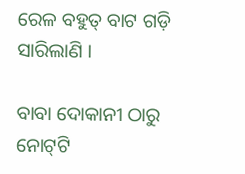ରେଳ ବହୁତ୍ ବାଟ ଗଡ଼ି ସାରିଲାଣି ।

ବାବା ଦୋକାନୀ ଠାରୁ ନୋଟ୍‌ଟି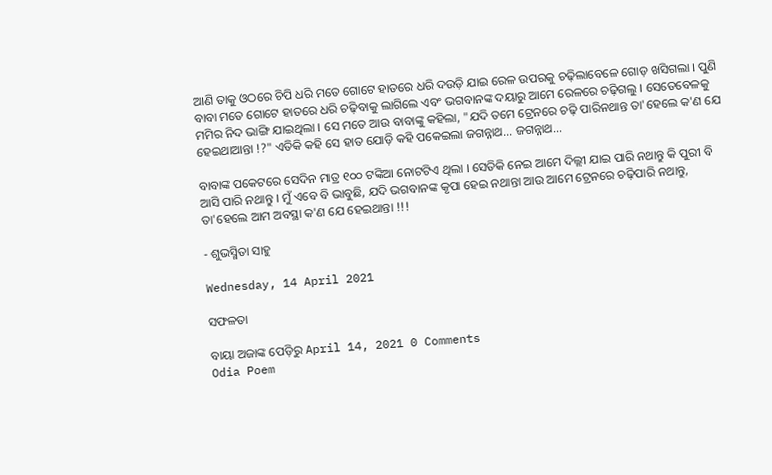ଆଣି ତାକୁ ଓଠରେ ଚିପି ଧରି ମତେ ଗୋଟେ ହାତରେ ଧରି ଦଉଡ଼ି ଯାଇ ରେଳ ଉପରକୁ ଚଢ଼ିଲାବେଳେ ଗୋଡ଼ ଖସିଗଲା । ପୁଣି ବାବା ମତେ ଗୋଟେ ହାତରେ ଧରି ଚଢ଼ିବାକୁ ଲାଗିଲେ ଏବଂ ଭଗବାନଙ୍କ ଦୟାରୁ ଆମେ ରେଳରେ ଚଢ଼ିଗଲୁ । ସେତେବେଳକୁ ମମିର ନିଦ ଭାଙ୍ଗି ଯାଇଥିଲା । ସେ ମତେ ଆଉ ବାବାଙ୍କୁ କହିଲା, "ଯଦି ତମେ ଟ୍ରେନରେ ଚଢ଼ି ପାରିନଥାନ୍ତ ତା'ହେଲେ କ'ଣ ଯେ ହେଇଥାଆନ୍ତା !?" ଏତିକି କହି ସେ ହାତ ଯୋଡ଼ି କହି ପକେଇଲା ଜଗନ୍ନାଥ... ଜଗନ୍ନାଥ...

ବାବାଙ୍କ ପକେଟରେ ସେଦିନ ମାତ୍ର ୧୦୦ ଟଙ୍କିଆ ନୋଟଟିଏ ଥିଲା । ସେତିକି ନେଇ ଆମେ ଦିଲ୍ଲୀ ଯାଇ ପାରି ନଥାନ୍ତୁ କି ପୁରୀ ବି ଆସି ପାରି ନଥାନ୍ତୁ । ମୁଁ ଏବେ ବି ଭାବୁଛି, ଯଦି ଭଗବାନଙ୍କ କୃପା ହେଇ ନଥାନ୍ତା ଆଉ ଆମେ ଟ୍ରେନରେ ଚଢ଼ିପାରି ନଥାନ୍ତୁ, ତା'ହେଲେ ଆମ ଅବସ୍ଥା କ'ଣ ଯେ ହେଇଥାନ୍ତା !!!

- ଶୁଭସ୍ମିତା ସାହୁ

Wednesday, 14 April 2021

ସଫଳତା

ବାୟା ଅଜାଙ୍କ ପେଡ଼ିରୁ April 14, 2021 0 Comments
Odia Poem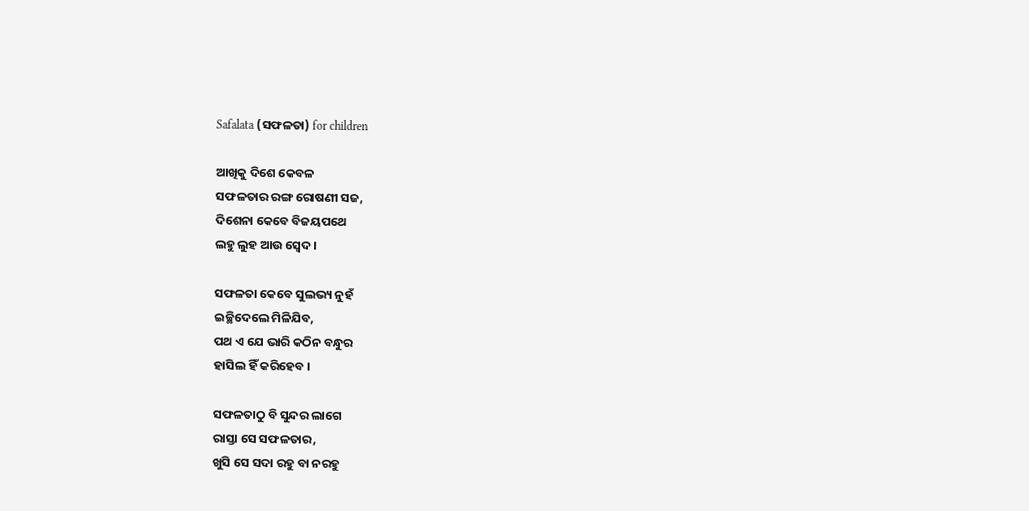Safalata (ସଫଳତା) for children

ଆଖିକୁ ଦିଶେ କେବଳ
ସଫଳତାର ରଙ୍ଗ ରୋଷଣୀ ସଜ,
ଦିଶେନା କେବେ ବିଜୟପଥେ
ଲହୁ ଲୁହ ଆଉ ସ୍ୱେଦ ।

ସଫଳତା କେବେ ସୁଲଭ୍ୟ ନୁହଁ
ଇଚ୍ଛିଦେଲେ ମିଳିଯିବ,
ପଥ ଏ ଯେ ଭାରି କଠିନ ବନ୍ଧୁର
ହାସିଲ ହିଁ କରିହେବ ।

ସଫଳତାଠୁ ବି ସୁନ୍ଦର ଲାଗେ
ରାସ୍ତା ସେ ସଫଳତାର,
ଖୁସି ସେ ସଦା ରହୁ ବା ନରହୁ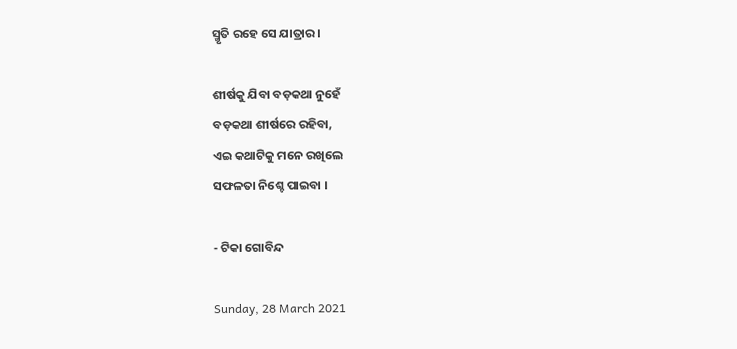ସ୍ମୃତି ରହେ ସେ ଯାତ୍ରାର ।

ଶୀର୍ଷକୁ ଯିବା ବଡ଼କଥା ନୁହେଁ
ବଡ଼କଥା ଶୀର୍ଷରେ ରହିବା,
ଏଇ କଥାଟିକୁ ମନେ ରଖିଲେ
ସଫଳତା ନିଶ୍ଚେ ପାଇବା ।

- ଟିକା ଗୋବିନ୍ଦ

Sunday, 28 March 2021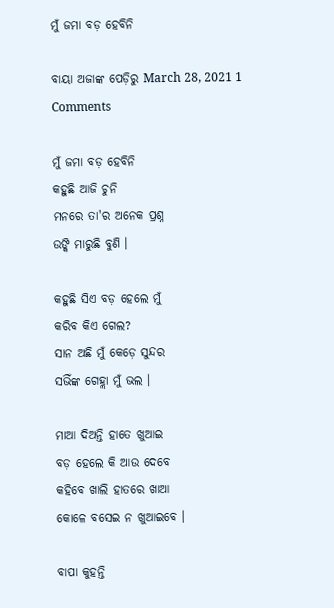ମୁଁ ଜମା ବଡ଼ ହେବିନି

ବାୟା ଅଜାଙ୍କ ପେଡ଼ିରୁ March 28, 2021 1 Comments

ମୁଁ ଜମା ବଡ଼ ହେବିନି
କହୁଛି ଆଜି ଚୁନି
ମନରେ ତା'ର ଅନେକ ପ୍ରଶ୍ନ
ଉଙ୍କି ମାରୁଛି ବୁଣି ।

କହୁଛି ସିଏ ବଡ଼ ହେଲେ ମୁଁ
କରିବ କିଏ ଗେଲ?
ସାନ ଅଛି ମୁଁ କେଡ଼େ ସୁନ୍ଦର
ସଭିଁଙ୍କ ଗେହ୍ଲା ମୁଁ ଭଲ ।

ମାଆ ଦିଅନ୍ତି ହାତେ ଖୁଆଇ
ବଡ଼ ହେଲେ କି ଆଉ ଦେବେ
କହିବେ ଖାଲି ହାତରେ ଖାଆ
କୋଳେ ବସେଇ ନ ଖୁଆଇବେ ।

ବାପା କୁହନ୍ତି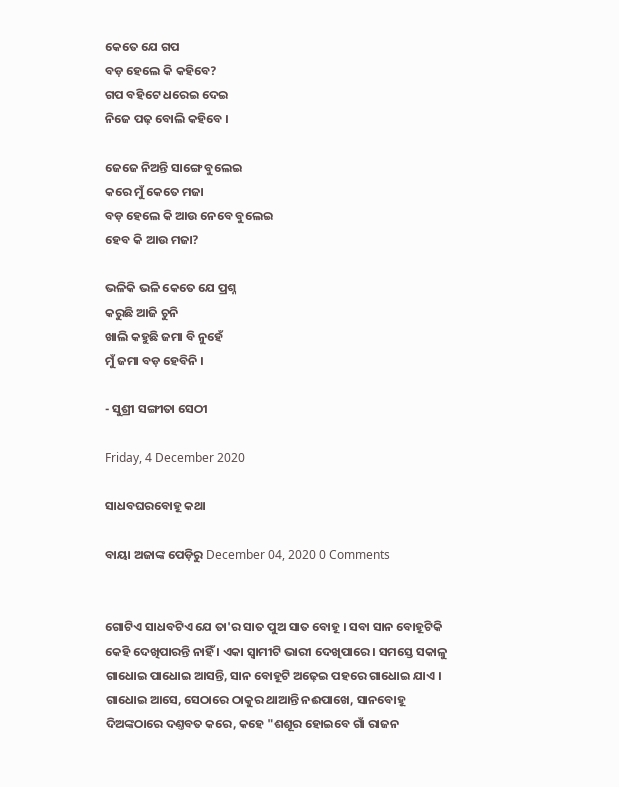କେତେ ଯେ ଗପ
ବଡ଼ ହେଲେ କି କହିବେ?
ଗପ ବହିଟେ ଧରେଇ ଦେଇ
ନିଜେ ପଢ଼ ବୋଲି କହିବେ ।

ଜେଜେ ନିଅନ୍ତି ସାଙ୍ଗେ ବୁଲେଇ
କରେ ମୁଁ କେତେ ମଜା
ବଡ଼ ହେଲେ କି ଆଉ ନେବେ ବୁଲେଇ
ହେବ କି ଆଉ ମଜା?

ଭଳିକି ଭଳି କେତେ ଯେ ପ୍ରଶ୍ନ
କରୁଛି ଆଜି ଚୁନି
ଖାଲି କହୁଛି ଜମା ବି ନୁହେଁ
ମୁଁ ଜମା ବଡ଼ ହେବିନି ।

- ସୁଶ୍ରୀ ସଙ୍ଗୀତା ସେଠୀ

Friday, 4 December 2020

ସାଧବ‌ଘରବୋହୂ କଥା

ବାୟା ଅଜାଙ୍କ ପେଡ଼ିରୁ December 04, 2020 0 Comments


ଗୋଟିଏ ସାଧବଟିଏ ଯେ ତା'ର ସାତ ପୁଅ ସାତ ବୋହୂ । ସବା ସାନ ବୋହୂଟିକି କେହି ଦେଖିପାରନ୍ତି ନାହିଁ । ଏକା ସ୍ୱାମୀଟି ଭାରୀ ଦେଖିପାରେ । ସମସ୍ତେ ସକାଳୁ ଗାଧୋଇ ପାଧୋଇ ଆସନ୍ତି, ସାନ ବୋହୂଟି ଅଢ଼େଇ ପ‌ହରେ ଗାଧୋଇ ଯାଏ । ଗାଧୋଇ ଆସେ, ସେଠାରେ ଠାକୁର ଥାଆନ୍ତି ନଈପାଖେ, ସାନବୋହୂ ଦିଅଙ୍କଠାରେ ଦଣ୍ତବତ କରେ, କ‌ହେ "ଶ‌ଶୂର ହୋଇବେ ଗାଁ ରାଜନ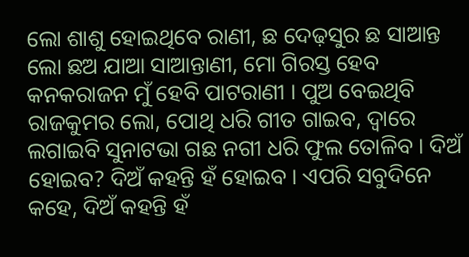ଲୋ ଶାଶୁ ହୋଇଥିବେ ରାଣୀ, ଛ ଦେଢ଼ସୁର ଛ ସାଆନ୍ତ ଲୋ ଛଅ ଯାଆ ସାଆନ୍ତାଣୀ, ମୋ ଗିରସ୍ତ ହେବ କନ‌କରାଜନ ମୁଁ ହେବି ପାଟରାଣୀ । ପୁଅ ବେଇଥିବି ରାଜକୁମର ଲୋ, ପୋଥି ଧରି ଗୀତ ଗାଇବ, ଦ୍ୱାରେ ଲଗାଇବି ସୁନାଟଭା ଗଛ ନ‌ଗୀ ଧରି ଫୁଲ ତୋଳିବ । ଦିଅଁ ହୋଇବ? ଦିଅଁ କ‌ହନ୍ତି ହଁ ହୋଇବ । ଏପରି ସବୁଦିନେ କ‌ହେ, ଦିଅଁ କ‌ହନ୍ତି ହଁ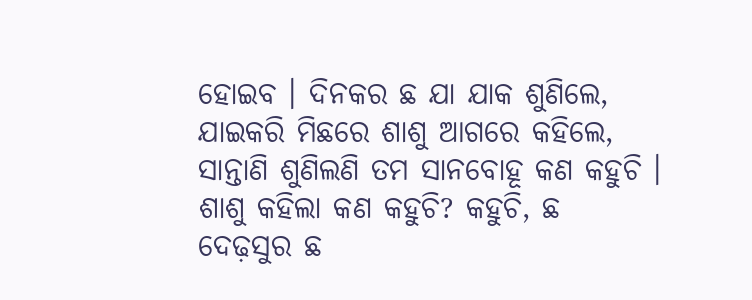ହୋଇବ । ଦିନ‌କର ଛ ଯା ଯାକ ଶୁଣିଲେ, ଯାଇକରି ମିଛରେ ଶାଶୁ ଆଗରେ କ‌ହିଲେ, ସାନ୍ତାଣି ଶୁଣିଲଣି ତମ ସାନ‌ବୋହୂ କଣ କ‌ହୁଚି । ଶାଶୁ କ‌ହିଲା କଣ କ‌ହୁଚି? କ‌ହୁଚି, ଛ ଦେଢ଼ସୁର ଛ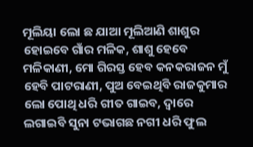ମୂଲିୟା ଲୋ ଛ ଯାଆ ମୂଲିଆଣି ଶାଶୁର ହୋଇବେ ଗାଁର ମଳିକ, ଶାଶୁ ହେବେ ମଳିକାଣୀ, ମୋ ଗିରସ୍ତ ହେବ କ‌ନ‌କରାଜନ ମୁଁ ହେବି ପାଟରାଣୀ, ପୁଅ ବେଇଥିବି ରାଜକୁମାର ଲୋ ପୋଥି ଧରି ଗୀତ ଗାଇବ, ଦ୍ୱାରେ ଲଗାଇବି ସୁନା ଟଭାଗଛ ନଗୀ ଧରି ଫୁଲ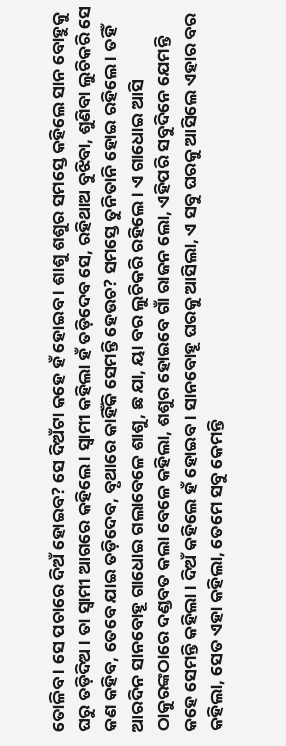ତୋଳିବ । ସେ ପଚାରେ ଦିଅଁ ହୋଇବ? ସେ ଦିଅଁଟା କହେ ହଁ ହୋଇବ । ଶାଶୁ ଶଶୁର ସମସ୍ତେ କହିଲେ ସାନ ବୋହୁକୁ ଘରୁ ତଡ଼ିଦିଅ । ତା ସ୍ୱାମୀ ଆଗରେ କହିଲେ । ସ୍ୱାମୀ କହିଲା ହଁ ତଡ଼ିଦେବ ସେ, ରହିଥାଅ ବୁଝିବା, ଶୁଣିବା ଲୁଚିକରି ସେ କଣ କହିବ, ତେବେ ଯାଇ ତଡ଼ିଦେବ, ବୃଥାରେ କାହିଁକି ସେମନ୍ତି ହେଉଚ? ସମସ୍ତେ ତୁନିତାନି ହୋଇ ରହିଲେ । ତହିଁ ଆରଦିନ ସାନବୋହୂ ଗାଧୋଇ ଗଲାବେଳେ ଶାଶୁ, ଛ ଯା, ୟା ବର ଲୁଚିକରି ରହିଲେ । ଏ ଗାଧୋଇ ଆସି ଠାକୁରଙ୍କଠାରେ ଦଣ୍ଡବତ କଲା ବେଳେ କହିଲା, ଶଶୁର ହୋଇବେ ଗାଁ ରାଜନ ଲୋ, ଏହିପରି ସବୁଦିନେ ଯେମନ୍ତି କହେ ସେମନ୍ତି କହିଲା । ଦିଅଁ କହିଲେ ହଁ ହୋଇବ । ସାନବୋହୂ ଘରକୁ ଆସିଲା, ଏ ସବୁ ଘରକୁ ଆସିଲେ ଏହାର ବର କହିଲା, ସେତ ଏହା କହିଲା, ତେମେ ସବୁ କେମନ୍ତି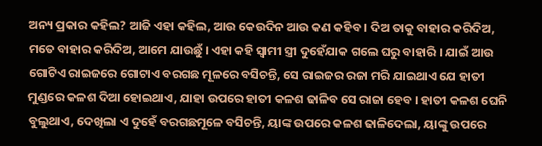ଅନ୍ୟ ପ୍ରକାର କହିଲ? ଆଜି ଏହା କହିଲ, ଆଉ କେଉଦିନ ଆଉ କଣ କହିବ । ଦିଅ ତାକୁ ବାହାର କରିଦିଅ, ମତେ ବାହାର କରିଦିଅ, ଆମେ ଯାଉଛୁଁ । ଏହା କହି ସ୍ୱାମୀ ସ୍ତ୍ରୀ ଦୁହେଁଯାକ ଗଲେ ଘରୁ ବାହାରି । ଯାଇଁ ଆଉ ଗୋଟିଏ ରାଇଜରେ ଗୋଟାଏ ବରଗଛ ମୂଳରେ ବସିଚନ୍ତି, ସେ ରାଇଜର ରଜା ମରି ଯାଇଥାଏ ଯେ ହାତୀ ମୁଣ୍ଡରେ କଳଶ ଦିଆ ହୋଇଥାଏ, ଯାହା ଉପରେ ହାତୀ କଳଶ ଢାଳିବ ସେ ରାଜା ହେବ । ହାତୀ କଳଶ ଘେନି ବୁଲୁଥାଏ, ଦେଖିଲା ଏ ଦୁହେଁ ବରଗଛମୂଳେ ବସିଚନ୍ତି, ୟାଙ୍କ ଉପରେ କଳଶ ଢାଳିଦେଲା, ୟାଙ୍କୁ ଉପରେ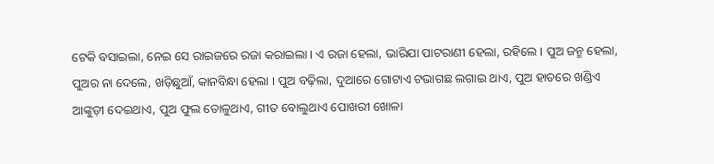ଟେକି ବସାଇଲା, ନେଇ ସେ ରାଇଜରେ ରଜା କରାଇଲା । ଏ ରଜା ହେଲା, ଭାରିଯା ପାଟରାଣୀ ହେଲା, ରହିଲେ । ପୁଅ ଜନ୍ମ ହେଲା, ପୁଅର ନା ଦେଲେ, ଖଡ଼ିଛୁଆଁ, କାନବିନ୍ଧା ହେଲା । ପୁଅ ବଢ଼ିଲା, ଦୁଆରେ ଗୋଟାଏ ଟଭାଗଛ ଲଗାଇ ଥାଏ, ପୁଅ ହାତରେ ଖଣ୍ଡିଏ ଆଙ୍କୁଡ଼ୀ ଦେଇଥାଏ, ପୁଅ ଫୁଲ ତୋଳୁଥାଏ, ଗୀତ ବୋଲୁଥାଏ ପୋଖରୀ ଖୋଳା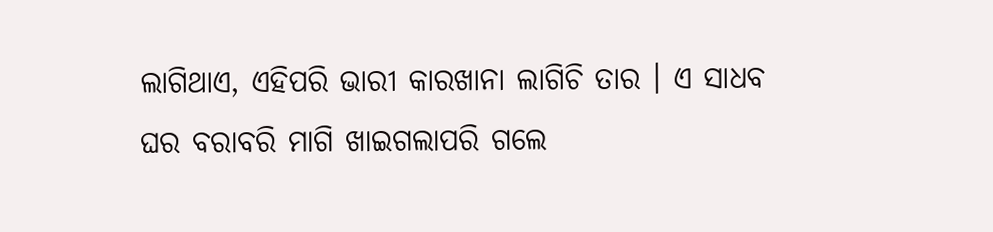ଲାଗିଥାଏ, ଏହିପରି ଭାରୀ କାରଖାନା ଲାଗିଚି ତାର । ଏ ସାଧବ ଘର ବରାବରି ମାଗି ଖାଇଗଲାପରି ଗଲେ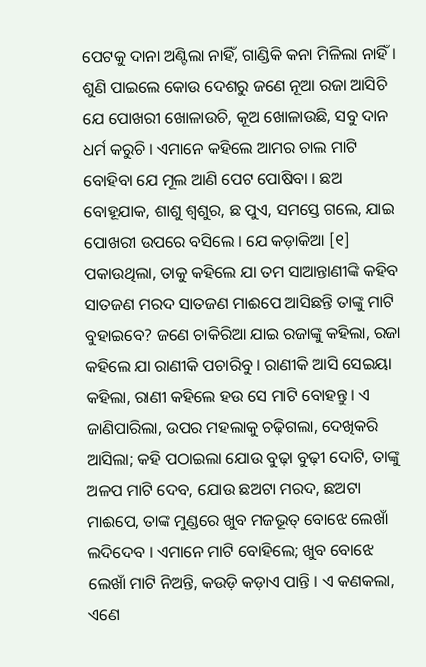ପେଟକୁ ଦାନା ଅଣ୍ଟିଲା ନାହିଁ, ଗାଣ୍ଡିକି କନା ମିଳିଲା ନାହିଁ । ଶୁଣି ପାଇଲେ କୋଉ ଦେଶରୁ ଜଣେ ନୂଆ ରଜା ଆସିଚି ଯେ ପୋଖରୀ ଖୋଳାଉଚି, କୂଅ ଖୋଳାଉଛି, ସବୁ ଦାନ ଧର୍ମ କରୁଚି । ଏମାନେ କହିଲେ ଆମର ଚାଲ ମାଟି ବୋହିବା ଯେ ମୂଲ ଆଣି ପେଟ ପୋଷିବା । ଛଅ ବୋହୂଯାକ, ଶାଶୁ ଶ୍ୱଶୁର, ଛ ପୁଏ, ସମସ୍ତେ ଗଲେ, ଯାଇ ପୋଖରୀ ଉପରେ ବସିଲେ । ଯେ କଡ଼ାକିଆ [୧] ପକାଉଥିଲା, ତାକୁ କହିଲେ ଯା ତମ ସାଆନ୍ତାଣୀଙ୍କି କହିବ ସାତଜଣ ମରଦ ସାତଜଣ ମାଈପେ ଆସିଛନ୍ତି ତାଙ୍କୁ ମାଟି ବୁହାଇବେ? ଜଣେ ଚାକିରିଆ ଯାଇ ରଜାଙ୍କୁ କହିଲା, ରଜା କହିଲେ ଯା ରାଣୀକି ପଚାରିବୁ । ରାଣୀକି ଆସି ସେଇୟା କହିଲା, ରାଣୀ କହିଲେ ହଉ ସେ ମାଟି ବୋହନ୍ତୁ । ଏ ଜାଣିପାରିଲା, ଉପର ମହଲାକୁ ଚଢ଼ିଗଲା, ଦେଖିକରି ଆସିଲା; କହି ପଠାଇଲା ଯୋଉ ବୁଢ଼ା ବୁଢ଼ୀ ଦୋଟି, ତାଙ୍କୁ ଅଳପ ମାଟି ଦେବ, ଯୋଉ ଛଅଟା ମରଦ, ଛଅଟା ମାଈପେ, ତାଙ୍କ ମୁଣ୍ଡରେ ଖୁବ ମଜଭୂତ୍ ବୋଝେ ଲେଖାଁ ଲଦିଦେବ । ଏମାନେ ମାଟି ବୋହିଲେ; ଖୁବ ବୋଝେ ଲେଖାଁ ମାଟି ନିଅନ୍ତି, କଉଡ଼ି କଡ଼ାଏ ପାନ୍ତି । ଏ କଣକଲା, ଏଣେ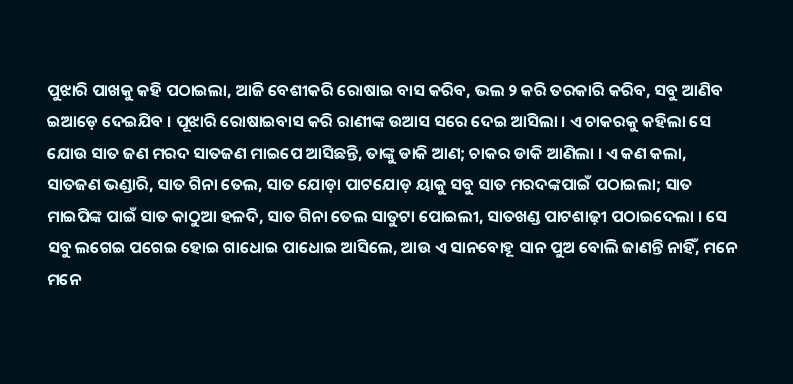ପୁଝାରି ପାଖକୁ କହି ପଠାଇଲା, ଆଜି ବେଶୀକରି ରୋଷାଇ ବାସ କରିବ, ଭଲ ୨ କରି ତରକାରି କରିବ, ସବୁ ଆଣିବ ଇଆଡ଼େ ଦେଇଯିବ । ପୂଝାରି ରୋଷାଇବାସ କରି ରାଣୀଙ୍କ ଉଆସ ସରେ ଦେଇ ଆସିଲା । ଏ ଚାକରକୁ କ‌ହିଲା ସେ ଯୋଉ ସାତ ଜଣ ମରଦ ସାତଜଣ ମାଇପେ ଆସିଛନ୍ତି, ତାଙ୍କୁ ଡାକି ଆଣ; ଚାକର ଡାକି ଆଣିଲା । ଏ କଣ କଲା, ସାତଜଣ ଭଣ୍ଡାରି, ସାତ ଗିନା ତେଲ, ସାତ ଯୋଡ଼ା ପାଟ‌ଯୋଡ଼ ୟାକୁ ସବୁ ସାତ ମରଦଙ୍କପାଇଁ ପଠାଇଲା; ସାତ ମାଇପିଙ୍କ ପାଇଁ ସାତ କାଠୁଆ ହଳଦି, ସାତ ଗିନା ତେଲ ସାତୁଟା ପୋଇଲୀ, ସାତଖଣ୍ଡ ପାଟଶାଢ଼ୀ ପଠାଇଦେଲା । ସେ ସବୁ ଲଗେଇ ପଗେଇ ହୋଇ ଗାଧୋଇ ପାଧୋଇ ଆସିଲେ, ଆଉ ଏ ସାନବୋହୂ ସାନ ପୁଅ ବୋଲି ଜାଣନ୍ତି ନାହିଁ, ମନେ ମନେ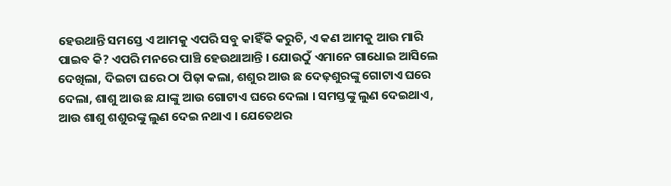ହେଉଥାନ୍ତି ସମସ୍ତେ ଏ ଆମକୁ ଏପରି ସବୁ କାହିଁକି କରୁଚି, ଏ କଣ ଆମକୁ ଆଉ ମାରି ପାଇବ କି? ଏପରି ମନରେ ପାଞ୍ଚି ହେଉଥାଆନ୍ତି । ଯୋଉଠୁଁ ଏମାନେ ଗାଧୋଇ ଆସିଲେ ଦେଖିଲା, ଦିଇଟା ଘରେ ଠା ପିଢ଼ା କଲା, ଶଶୁର ଆଉ ଛ ଦେଢ଼ଶୁରଙ୍କୁ ଗୋଟାଏ ଘରେ ଦେଲା, ଶାଶୁ ଆଉ ଛ ଯାଙ୍କୁ ଆଉ ଗୋଟାଏ ଘରେ ଦେଲା । ସମସ୍ତଙ୍କୁ ଲୁଣ ଦେଇଥାଏ, ଆଉ ଶାଶୁ ଶଶୁରଙ୍କୁ ଲୁଣ ଦେଇ ନଥାଏ । ଯେତେଥର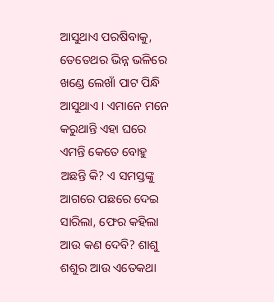ଆସୁଥାଏ ପରଷିବାକୁ, ତେତେଥର ଭିନ୍ନ ଭଳିରେ ଖଣ୍ଡେ ଲେଖାଁ ପାଟ ପିନ୍ଧି ଆସୁଥାଏ । ଏମାନେ ମନେ କରୁଥାନ୍ତି ଏହା ଘରେ ଏମନ୍ତି କେତେ ବୋହୁ ଅଛନ୍ତି କି? ଏ ସମସ୍ତଙ୍କୁ ଆଗରେ ପଛରେ ଦେଇ ସାରିଲା, ଫେର କହିଲା ଆଉ କଣ ଦେବି? ଶାଶୁ ଶଶୁର ଆଉ ଏତେକଥା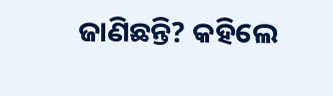ଜାଣିଛନ୍ତି? କ‌ହିଲେ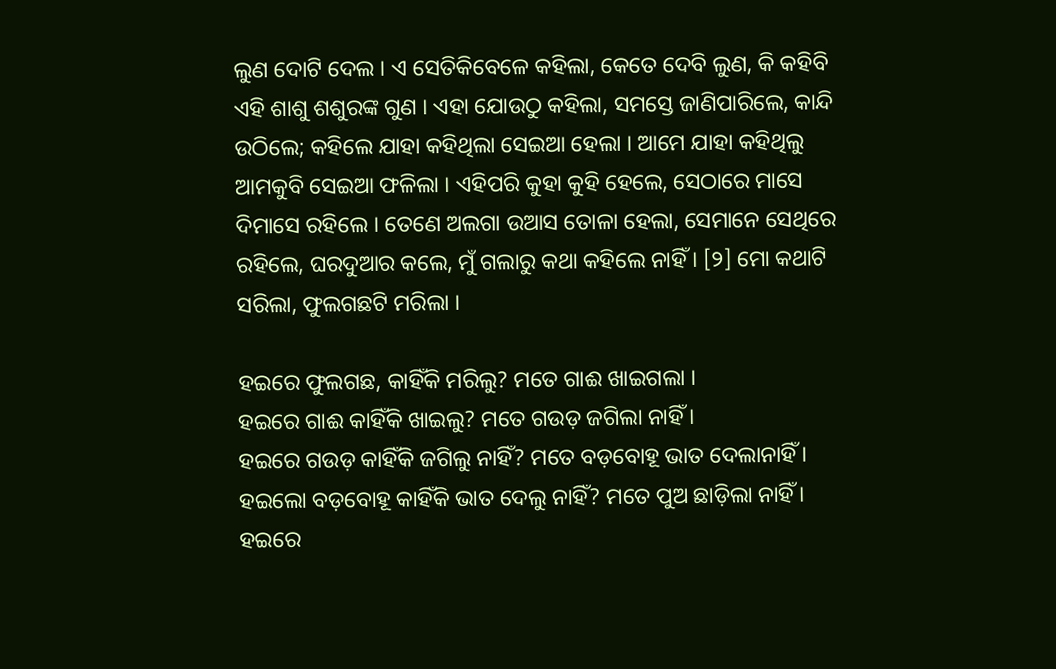ଲୁଣ ଦୋଟି ଦେଲ । ଏ ସେତିକିବେଳେ କ‌ହିଲା, କେତେ ଦେବି ଲୁଣ, କି କ‌ହିବି ଏହି ଶାଶୁ ଶଶୁରଙ୍କ ଗୁଣ । ଏହା ଯୋଉଠୁ କ‌ହିଲା, ସମସ୍ତେ ଜାଣିପାରିଲେ, କାନ୍ଦି ଉଠିଲେ; କ‌ହିଲେ ଯାହା କ‌ହିଥିଲା ସେଇଆ ହେଲା । ଆମେ ଯାହା କ‌ହିଥିଲୁ ଆମକୁବି ସେଇଆ ଫଳିଲା । ଏହିପରି କୁହା କୁହି ହେଲେ, ସେଠାରେ ମାସେ ଦିମାସେ ରହିଲେ । ତେଣେ ଅଲଗା ଉଆସ ତୋଳା ହେଲା, ସେମାନେ ସେଥିରେ ରହିଲେ, ଘରଦୁଆର କଲେ, ମୁଁ ଗଲାରୁ କଥା କହିଲେ ନାହିଁ । [୨] ମୋ କଥାଟି ସରିଲା, ଫୁଲଗଛଟି ମରିଲା ।

ହଇରେ ଫୁଲଗଛ, କାହିଁକି ମରିଲୁ? ମତେ ଗାଈ ଖାଇଗଲା ।
ହଇରେ ଗାଈ କାହିଁକି ଖାଇଲୁ? ମତେ ଗଉଡ଼ ଜଗିଲା ନାହିଁ ।
ହଇରେ ଗଉଡ଼ କାହିଁକି ଜଗିଲୁ ନାହିଁ? ମତେ ବଡ଼ବୋହୂ ଭାତ ଦେଲାନାହିଁ ।
ହଇଲୋ ବଡ଼ବୋହୂ କାହିଁକି ଭାତ ଦେଲୁ ନାହିଁ? ମତେ ପୁଅ ଛାଡ଼ିଲା ନାହିଁ ।
ହଇରେ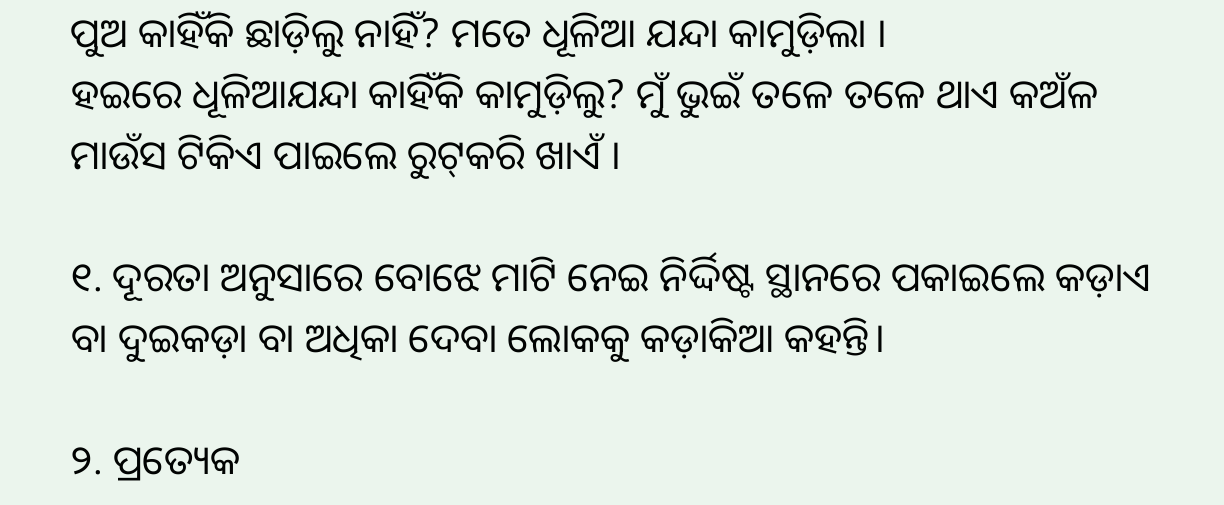ପୁଅ କାହିଁକି ଛାଡ଼ିଲୁ ନାହିଁ? ମତେ ଧୂଳିଆ ଯନ୍ଦା କାମୁଡ଼ିଲା ।
ହଇରେ ଧୂଳିଆଯନ୍ଦା କାହିଁକି କାମୁଡ଼ିଲୁ? ମୁଁ ଭୁଇଁ ତଳେ ତଳେ ଥାଏ କଅଁଳ ମାଉଁସ ଟିକିଏ ପାଇଲେ ରୁଟ୍‌କରି ଖାଏଁ ।

୧. ଦୂରତା ଅନୁସାରେ ବୋଝେ ମାଟି ନେଇ ନିର୍ଦ୍ଦିଷ୍ଟ ସ୍ଥାନରେ ପକାଇଲେ କଡ଼ାଏ ବା ଦୁଇକଡ଼ା ବା ଅଧିକା ଦେବା ଲୋକ‌କୁ କଡ଼ାକିଆ କ‌ହନ୍ତି।

୨. ପ୍ରତ୍ୟେକ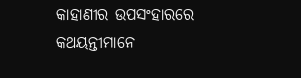କାହାଣୀର ଉପସଂହାରରେ କଥୟନ୍ତୀମାନେ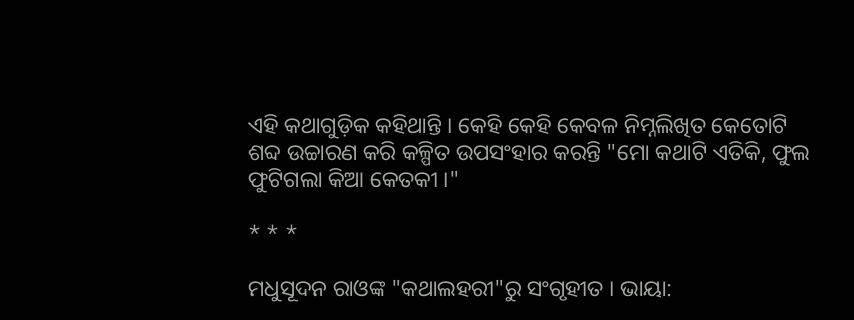ଏହି କଥାଗୁଡ଼ିକ କ‌ହିଥାନ୍ତି । କେହି କେହି କେବଳ ନିମ୍ନଲିଖିତ କେତୋଟି ଶବ୍ଦ ଉଚ୍ଚାରଣ କରି କଳ୍ପିତ ଉପସଂହାର କରନ୍ତି "ମୋ କଥାଟି ଏତିକି, ଫୁଲ ଫୁଟିଗଲା କିଆ କେତକୀ ।"

* * *

ମଧୁସୂଦନ ରାଓଙ୍କ "କଥାଲହରୀ"ରୁ ସଂଗୃହୀତ । ଭାୟା: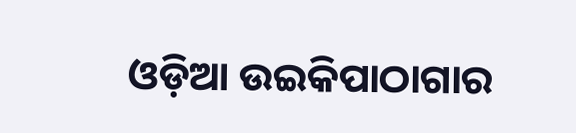ଓଡ଼ିଆ ଉଇକିପାଠାଗାର